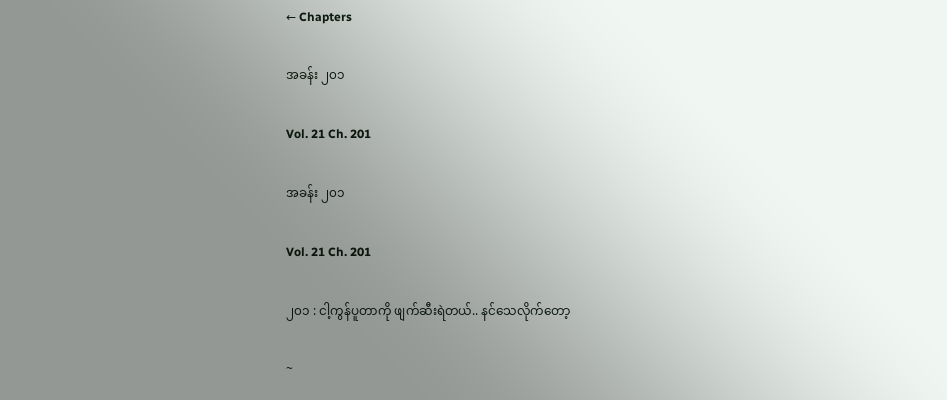← Chapters

အခန်း ၂၀၁

Vol. 21 Ch. 201

အခန်း ၂၀၁

Vol. 21 Ch. 201

၂၀၁ : ငါ့ကွန်ပူတာကို ဖျက်ဆီးရဲတယ်.. နင်သေလိုက်တော့

~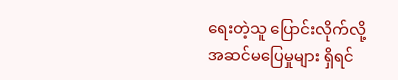ရေးတဲ့သူ ပြောင်းလိုက်လို့ အဆင်မပြေမှုများ ရှိရင်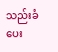သည်းခံပေး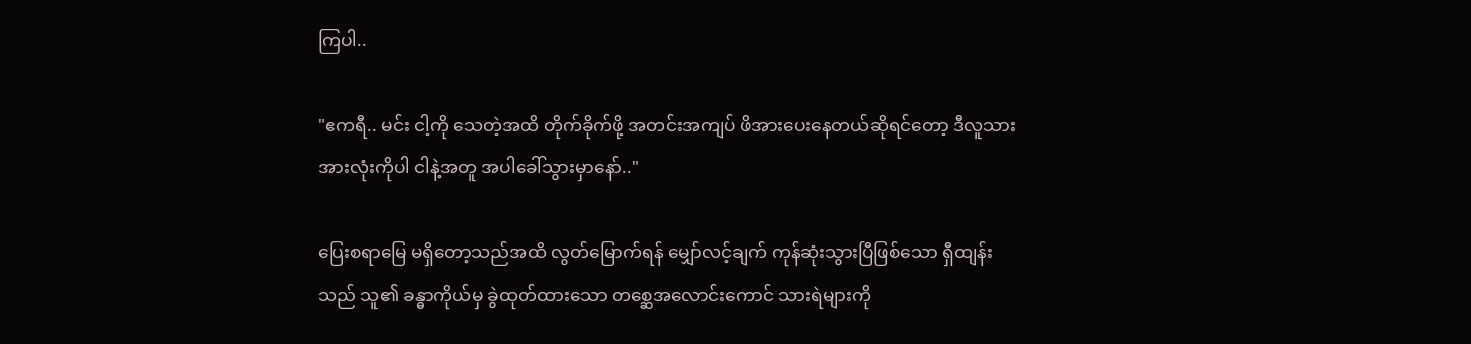ကြပါ..

"ဧကရီ.. မင်း ငါ့ကို သေတဲ့အထိ တိုက်ခိုက်ဖို့ အတင်းအကျပ် ဖိအားပေးနေတယ်ဆိုရင်တော့ ဒီလူသားအားလုံးကိုပါ ငါနဲ့အတူ အပါခေါ်သွားမှာနော်.."

ပြေးစရာမြေ မရှိတော့သည်အထိ လွတ်မြောက်ရန် မျှော်လင့်ချက် ကုန်ဆုံးသွားပြီဖြစ်သော ရှီထျန်းသည် သူ၏ ခန္ဓာကိုယ်မှ ခွဲထုတ်ထားသော တစ္ဆေအလောင်းကောင် သားရဲများကို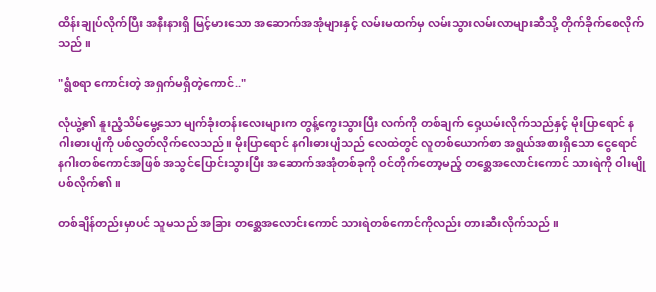ထိန်းချုပ်လိုက်ပြီး အနီးနားရှိ မြင့်မားသော အဆောက်အအုံများနှင့် လမ်းမထက်မှ လမ်းသွားလမ်းလာများဆီသို့ တိုက်ခိုက်စေလိုက်သည် ။

"ရွံစရာ ကောင်းတဲ့ အရှက်မရှိတဲ့ကောင်.."

လုံယွဲ့၏ နူးညံ့သိမ်မွေ့သော မျက်ခုံးတန်းလေးများက တွန့်ကွေးသွားပြီး လက်ကို တစ်ချက် ဝှေ့ယမ်းလိုက်သည်နှင့် မိုးပြာရောင် နဂါးဓားပျံကို ပစ်လွှတ်လိုက်လေသည်။ မိုးပြာရောင် နဂါးဓားပျံသည် လေထဲတွင် လူတစ်ယောက်စာ အရွယ်အစားရှိသော ငွေရောင် နဂါးတစ်ကောင်အဖြစ် အသွင်ပြောင်းသွားပြီး အဆောက်အအုံတစ်ခုကို ဝင်တိုက်တော့မည့် တစ္ဆေအလောင်းကောင် သားရဲကို ဝါးမျိုပစ်လိုက်၏။

တစ်ချိန်တည်းမှာပင် သူမသည် အခြား တစ္ဆေအလောင်းကောင် သားရဲတစ်ကောင်ကိုလည်း တားဆီးလိုက်သည် ။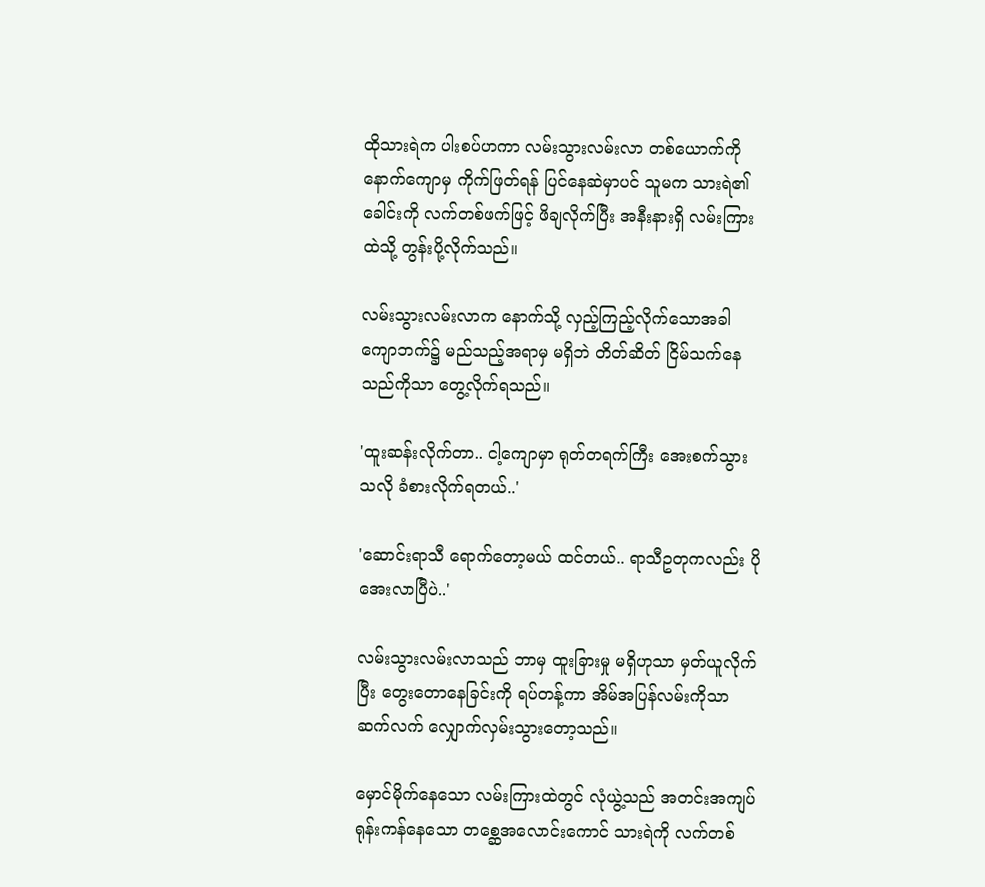ထိုသားရဲက ပါးစပ်ဟကာ လမ်းသွားလမ်းလာ တစ်ယောက်ကို နောက်ကျောမှ ကိုက်ဖြတ်ရန် ပြင်နေဆဲမှာပင် သူမက သားရဲ၏ ခေါင်းကို လက်တစ်ဖက်ဖြင့် ဖိချလိုက်ပြီး အနီးနားရှိ လမ်းကြားထဲသို့ တွန်းပို့လိုက်သည်။

လမ်းသွားလမ်းလာက နောက်သို့ လှည့်ကြည့်လိုက်သောအခါ ကျောဘက်၌ မည်သည့်အရာမှ မရှိဘဲ တိတ်ဆိတ် ငြိမ်သက်နေသည်ကိုသာ တွေ့လိုက်ရသည်။

'ထူးဆန်းလိုက်တာ.. ငါ့ကျောမှာ ရုတ်တရက်ကြီး အေးစက်သွားသလို ခံစားလိုက်ရတယ်..'

'ဆောင်းရာသီ ရောက်တော့မယ် ထင်တယ်.. ရာသီဥတုကလည်း ပိုအေးလာပြီပဲ..'

လမ်းသွားလမ်းလာသည် ဘာမှ ထူးခြားမှု မရှိဟုသာ မှတ်ယူလိုက်ပြီး တွေးတောနေခြင်းကို ရပ်တန့်ကာ အိမ်အပြန်လမ်းကိုသာ ဆက်လက် လျှောက်လှမ်းသွားတော့သည်။

မှောင်မိုက်နေသော လမ်းကြားထဲတွင် လုံယွဲ့သည် အတင်းအကျပ် ရုန်းကန်နေသော တစ္ဆေအလောင်းကောင် သားရဲကို လက်တစ်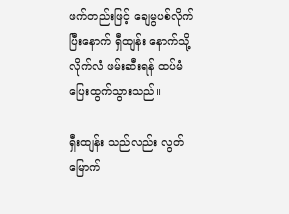ဖက်တည်းဖြင့် ချေမွပစ်လိုက်ပြီးနောက် ရှီထျန်း နောက်သို့ လိုက်လံ ဖမ်းဆီးရန် ထပ်မံ ပြေးထွက်သွားသည်။

ရှီးထျန်း သည်လည်း လွတ်မြောက်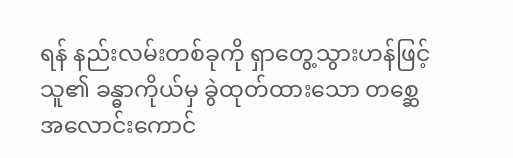ရန် နည်းလမ်းတစ်ခုကို ရှာတွေ့သွားဟန်ဖြင့် သူ၏ ခန္ဓာကိုယ်မှ ခွဲထုတ်ထားသော တစ္ဆေအလောင်းကောင်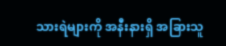သားရဲများကို အနီးနားရှိ အခြားသူ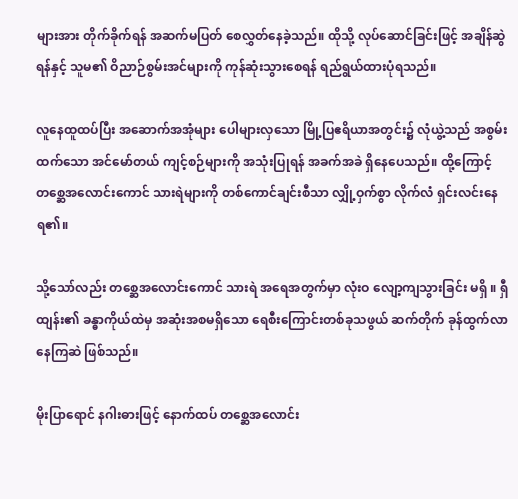များအား တိုက်ခိုက်ရန် အဆက်မပြတ် စေလွှတ်နေခဲ့သည်။ ထိုသို့ လုပ်ဆောင်ခြင်းဖြင့် အချိန်ဆွဲရန်နှင့် သူမ၏ ဝိညာဉ်စွမ်းအင်များကို ကုန်ဆုံးသွားစေရန် ရည်ရွယ်ထားပုံရသည်။

လူနေထူထပ်ပြီး အဆောက်အအုံများ ပေါများလှသော မြို့ပြဧရိယာအတွင်း၌ လုံယွဲ့သည် အစွမ်းထက်သော အင်မော်တယ် ကျင့်စဉ်များကို အသုံးပြုရန် အခက်အခဲ ရှိနေပေသည်။ ထို့ကြောင့် တစ္ဆေအလောင်းကောင် သားရဲများကို တစ်ကောင်ချင်းစီသာ လျှို့ဝှက်စွာ လိုက်လံ ရှင်းလင်းနေရ၏။

သို့သော်လည်း တစ္ဆေအလောင်းကောင် သားရဲ အရေအတွက်မှာ လုံးဝ လျော့ကျသွားခြင်း မရှိ ။ ရှီထျန်း၏ ခန္ဓာကိုယ်ထဲမှ အဆုံးအစမရှိသော ရေစီးကြောင်းတစ်ခုသဖွယ် ဆက်တိုက် ခုန်ထွက်လာနေကြဆဲ ဖြစ်သည်။

မိုးပြာရောင် နဂါးဓားဖြင့် နောက်ထပ် တစ္ဆေအလောင်း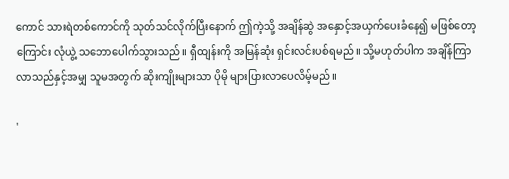ကောင် သားရဲတစ်ကောင်ကို သုတ်သင်လိုက်ပြီးနောက် ဤကဲ့သို့ အချိန်ဆွဲ အနှောင့်အယှက်ပေးခံနေ၍ မဖြစ်တော့ကြောင်း လုံယွဲ့ သဘောပေါက်သွားသည်။ ရှီထျန်းကို အမြန်ဆုံး ရှင်းလင်းပစ်ရမည်။ သို့မဟုတ်ပါက အချိန်ကြာလာသည်နှင့်အမျှ သူမအတွက် ဆိုးကျိုးများသာ ပိုမို များပြားလာပေလိမ့်မည်။

'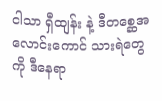ငါသာ ရှီထျန်း နဲ့ ဒီတစ္ဆေအလောင်းကောင် သားရဲတွေကို ဒီနေရာ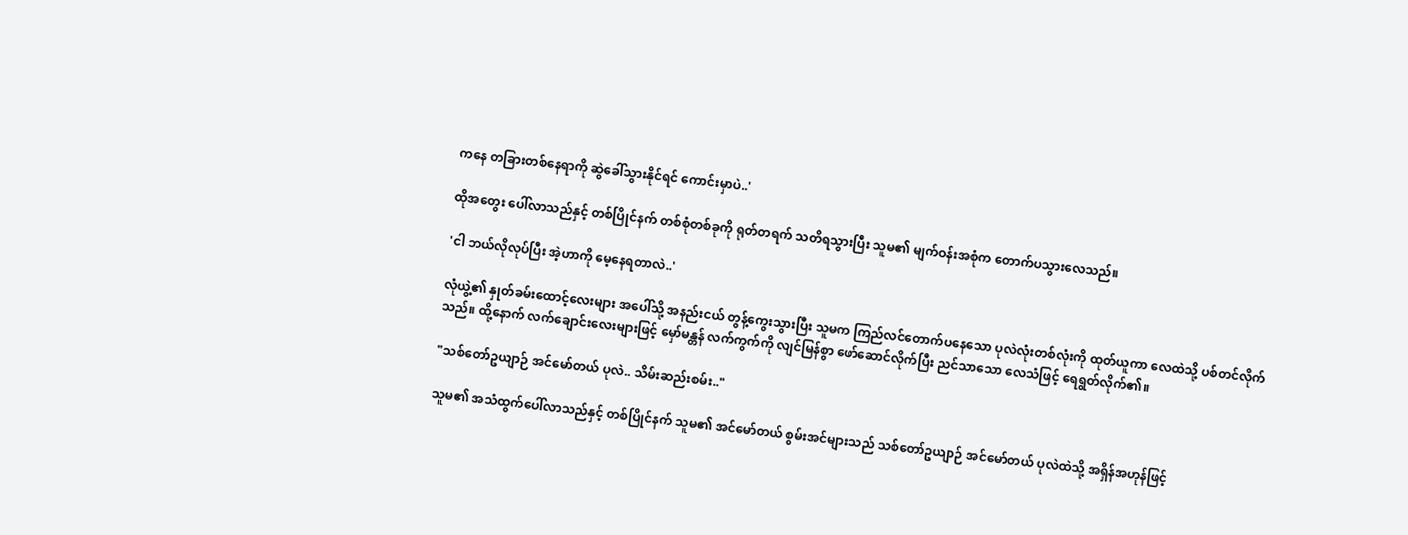ကနေ တခြားတစ်နေရာကို ဆွဲခေါ်သွားနိုင်ရင် ကောင်းမှာပဲ..'

ထိုအတွေး ပေါ်လာသည်နှင့် တစ်ပြိုင်နက် တစ်စုံတစ်ခုကို ရုတ်တရက် သတိရသွားပြီး သူမ၏ မျက်ဝန်းအစုံက တောက်ပသွားလေသည်။

'ငါ ဘယ်လိုလုပ်ပြီး အဲ့ဟာကို မေ့နေရတာလဲ..'

လုံယွဲ့၏ နှုတ်ခမ်းထောင့်လေးများ အပေါ်သို့ အနည်းငယ် တွန့်ကွေးသွားပြီး သူမက ကြည်လင်တောက်ပနေသော ပုလဲလုံးတစ်လုံးကို ထုတ်ယူကာ လေထဲသို့ ပစ်တင်လိုက်သည်။ ထို့နောက် လက်ချောင်းလေးများဖြင့် မှော်မန္တန် လက်ကွက်ကို လျင်မြန်စွာ ဖော်ဆောင်လိုက်ပြီး ညင်သာသော လေသံဖြင့် ရေရွတ်လိုက်၏။

"သစ်တော်ဥယျာဉ် အင်မော်တယ် ပုလဲ.. သိမ်းဆည်းစမ်း.."

သူမ၏ အသံထွက်ပေါ်လာသည်နှင့် တစ်ပြိုင်နက် သူမ၏ အင်မော်တယ် စွမ်းအင်များသည် သစ်တော်ဥယျာဉ် အင်မော်တယ် ပုလဲထဲသို့ အရှိန်အဟုန်ဖြင့်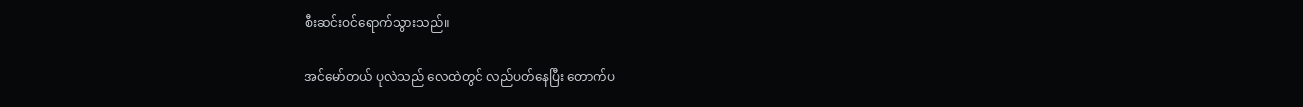စီးဆင်းဝင်ရောက်သွားသည်။

အင်မော်တယ် ပုလဲသည် လေထဲတွင် လည်ပတ်နေပြီး တောက်ပ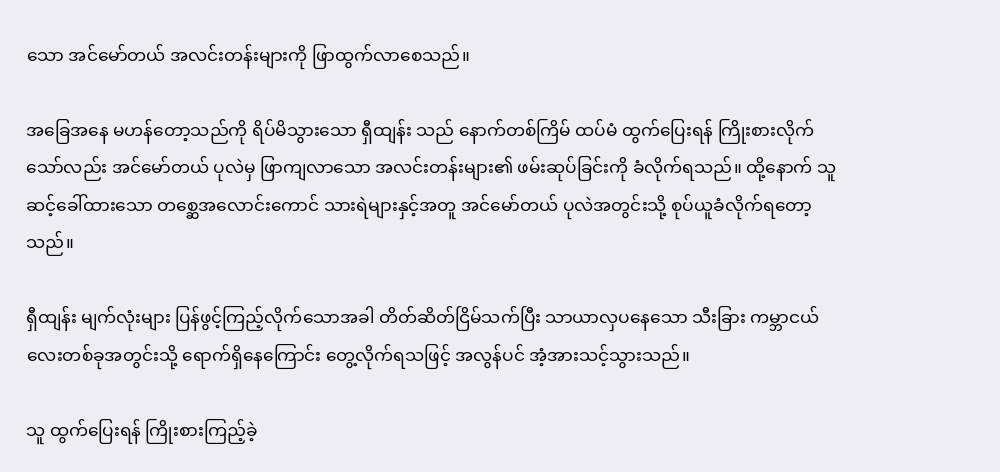သော အင်မော်တယ် အလင်းတန်းများကို ဖြာထွက်လာစေသည်။

အခြေအနေ မဟန်တော့သည်ကို ရိပ်မိသွားသော ရှီထျန်း သည် နောက်တစ်ကြိမ် ထပ်မံ ထွက်ပြေးရန် ကြိုးစားလိုက်သော်လည်း အင်မော်တယ် ပုလဲမှ ဖြာကျလာသော အလင်းတန်းများ၏ ဖမ်းဆုပ်ခြင်းကို ခံလိုက်ရသည်။ ထို့နောက် သူ ဆင့်ခေါ်ထားသော တစ္ဆေအလောင်းကောင် သားရဲများနှင့်အတူ အင်မော်တယ် ပုလဲအတွင်းသို့ စုပ်ယူခံလိုက်ရတော့သည်။

ရှီထျန်း မျက်လုံးများ ပြန်ဖွင့်ကြည့်လိုက်သောအခါ တိတ်ဆိတ်ငြိမ်သက်ပြီး သာယာလှပနေသော သီးခြား ကမ္ဘာငယ်လေးတစ်ခုအတွင်းသို့ ရောက်ရှိနေကြောင်း တွေ့လိုက်ရသဖြင့် အလွန်ပင် အံ့အားသင့်သွားသည်။

သူ ထွက်ပြေးရန် ကြိုးစားကြည့်ခဲ့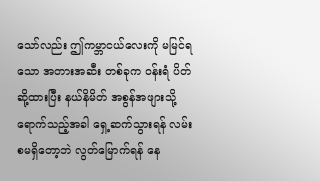သော်လည်း ဤကမ္ဘာငယ်လေးကို မမြင်ရသော အတားအဆီး တစ်ခုက ဝန်းရံ ပိတ်ဆို့ထားပြီး နယ်နိမိတ် အစွန်အဖျားသို့ ရောက်သည့်အခါ ရှေ့ဆက်သွားရန် လမ်းစမရှိတော့ဘဲ လွတ်မြောက်ရန် နေ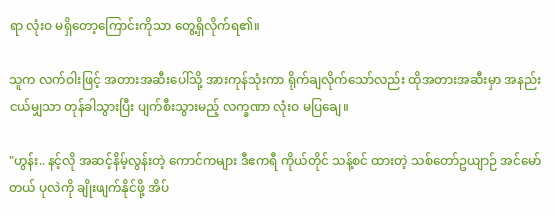ရာ လုံးဝ မရှိတော့ကြောင်းကိုသာ တွေ့ရှိလိုက်ရ၏။

သူက လက်ဝါးဖြင့် အတားအဆီးပေါ်သို့ အားကုန်သုံးကာ ရိုက်ချလိုက်သော်လည်း ထိုအတားအဆီးမှာ အနည်းငယ်မျှသာ တုန်ခါသွားပြီး ပျက်စီးသွားမည့် လက္ခဏာ လုံးဝ မပြချေ။

"ဟွန်း.. နင့်လို အဆင့်နိမ့်လွန်းတဲ့ ကောင်ကများ ဒီဧကရီ ကိုယ်တိုင် သန့်စင် ထားတဲ့ သစ်တော်ဥယျာဉ် အင်မော်တယ် ပုလဲကို ချိုးဖျက်နိုင်ဖို့ အိပ်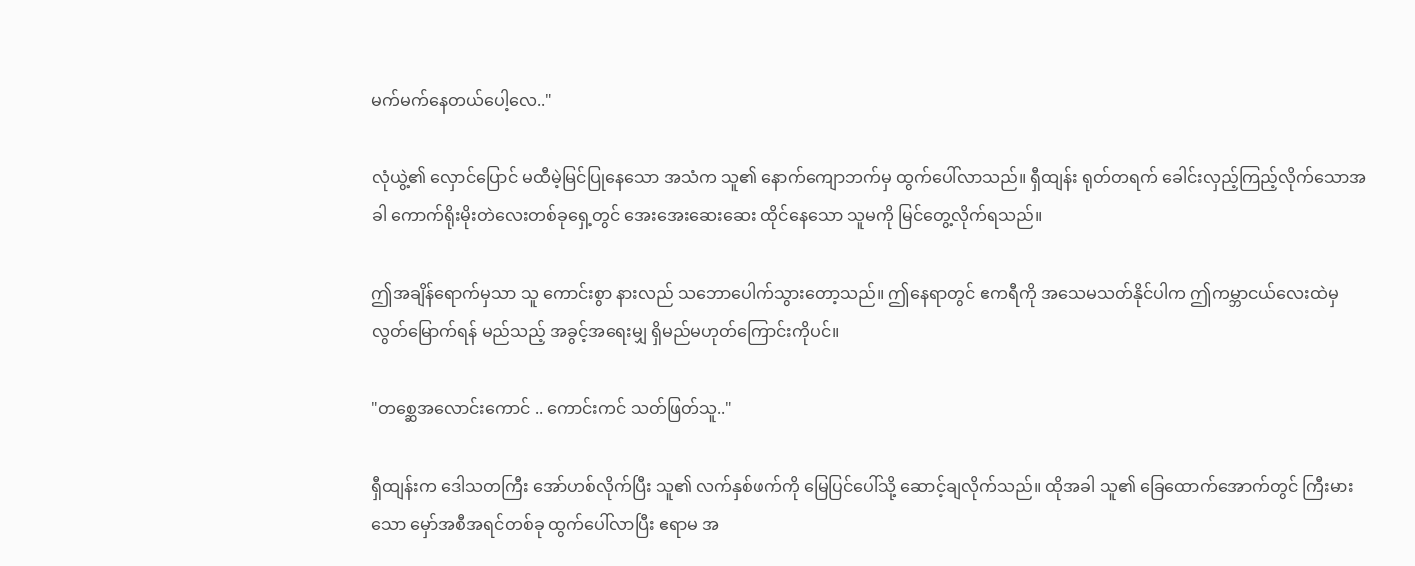မက်မက်နေတယ်ပေါ့လေ.."

လုံယွဲ့၏ လှောင်ပြောင် မထီမဲ့မြင်ပြုနေသော အသံက သူ၏ နောက်ကျောဘက်မှ ထွက်ပေါ်လာသည်။ ရှီထျန်း ရုတ်တရက် ခေါင်းလှည့်ကြည့်လိုက်သောအခါ ကောက်ရိုးမိုးတဲလေးတစ်ခုရှေ့တွင် အေးအေးဆေးဆေး ထိုင်နေသော သူမကို မြင်တွေ့လိုက်ရသည်။

ဤအချိန်ရောက်မှသာ သူ ကောင်းစွာ နားလည် သဘောပေါက်သွားတော့သည်။ ဤနေရာတွင် ဧကရီကို အသေမသတ်နိုင်ပါက ဤကမ္ဘာငယ်လေးထဲမှ လွတ်မြောက်ရန် မည်သည့် အခွင့်အရေးမျှ ရှိမည်မဟုတ်ကြောင်းကိုပင်။

"တစ္ဆေအလောင်းကောင် .. ကောင်းကင် သတ်ဖြတ်သူ.."

ရှီထျန်းက ဒေါသတကြီး အော်ဟစ်လိုက်ပြီး သူ၏ လက်နှစ်ဖက်ကို မြေပြင်ပေါ်သို့ ဆောင့်ချလိုက်သည်။ ထိုအခါ သူ၏ ခြေထောက်အောက်တွင် ကြီးမားသော မှော်အစီအရင်တစ်ခု ထွက်ပေါ်လာပြီး ဧရာမ အ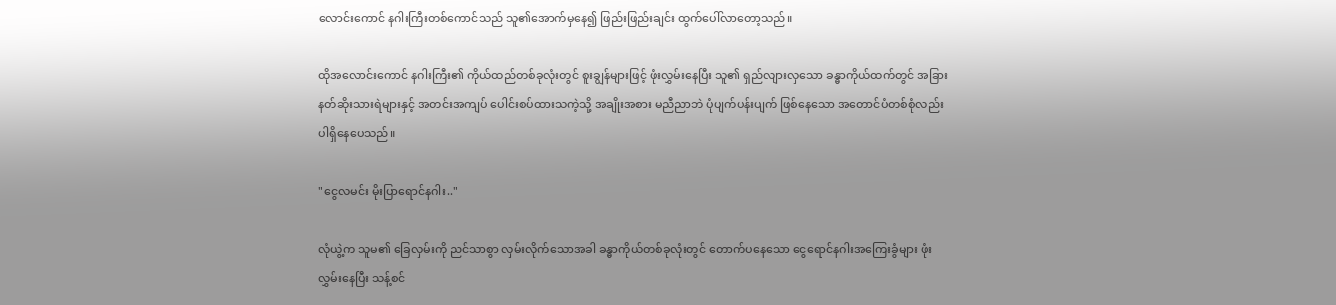လောင်းကောင် နဂါးကြီးတစ်ကောင်သည် သူ၏အောက်မှနေ၍ ဖြည်းဖြည်းချင်း ထွက်ပေါ်လာတော့သည်။

ထိုအလောင်းကောင် နဂါးကြီး၏ ကိုယ်ထည်တစ်ခုလုံးတွင် စူးချွန်များဖြင့် ဖုံးလွှမ်းနေပြီး သူ၏ ရှည်လျားလှသော ခန္ဓာကိုယ်ထက်တွင် အခြား နတ်ဆိုးသားရဲများနှင့် အတင်းအကျပ် ပေါင်းစပ်ထားသကဲ့သို့ အချိုးအစား မညီညာဘဲ ပုံပျက်ပန်းပျက် ဖြစ်နေသော အတောင်ပံတစ်စုံလည်း ပါရှိနေပေသည်။

"ငွေလမင်း မိုးပြာရောင်နဂါး.."

လုံယွဲ့က သူမ၏ ခြေလှမ်းကို ညင်သာစွာ လှမ်းလိုက်သောအခါ ခန္ဓာကိုယ်တစ်ခုလုံးတွင် တောက်ပနေသော ငွေရောင်နဂါးအကြေးခွံများ ဖုံးလွှမ်းနေပြီး သန့်စင်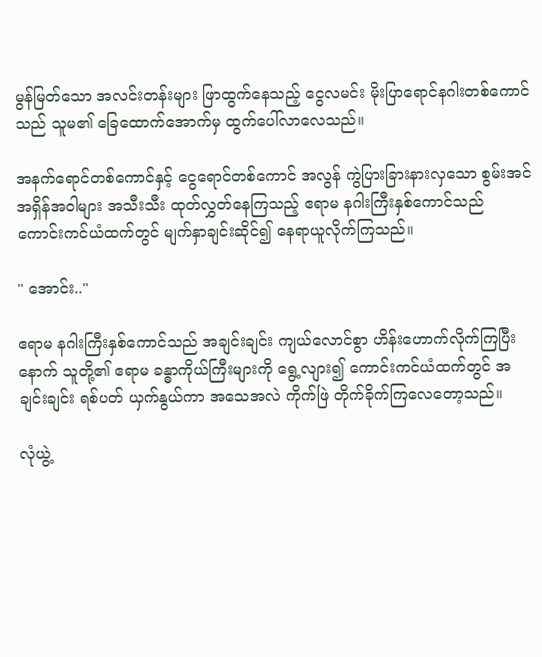မွန်မြတ်သော အလင်းတန်းများ ဖြာထွက်နေသည့် ငွေလမင်း မိုးပြာရောင်နဂါးတစ်ကောင်သည် သူမ၏ ခြေထောက်အောက်မှ ထွက်ပေါ်လာလေသည်။

အနက်ရောင်တစ်ကောင်နှင့် ငွေရောင်တစ်ကောင် အလွန် ကွဲပြားခြားနားလှသော စွမ်းအင် အရှိန်အဝါများ အသီးသီး ထုတ်လွှတ်နေကြသည့် ဧရာမ နဂါးကြီးနှစ်ကောင်သည် ကောင်းကင်ယံထက်တွင် မျက်နှာချင်းဆိုင်၍ နေရာယူလိုက်ကြသည်။

" အောင်း.."

ဧရာမ နဂါးကြီးနှစ်ကောင်သည် အချင်းချင်း ကျယ်လောင်စွာ ဟိန်းဟောက်လိုက်ကြပြီးနောက် သူတို့၏ ဧရာမ ခန္ဓာကိုယ်ကြီးများကို ရွေ့လျား၍ ကောင်းကင်ယံထက်တွင် အချင်းချင်း ရစ်ပတ် ယှက်နွယ်ကာ အသေအလဲ ကိုက်ဖြဲ တိုက်ခိုက်ကြလေတော့သည်။

လုံယွဲ့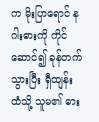က မိုးပြာရောင် နဂါးဓားကို ကိုင်ဆောင်၍ ခုန်တက်သွားပြီး ရှီထျန်း ထံသို့ သူမ၏ ဓား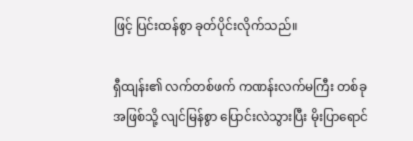ဖြင့် ပြင်းထန်စွာ ခုတ်ပိုင်းလိုက်သည်။

ရှီထျန်း၏ လက်တစ်ဖက် ကဏန်းလက်မကြီး တစ်ခုအဖြစ်သို့ လျင်မြန်စွာ ပြောင်းလဲသွားပြီး မိုးပြာရောင်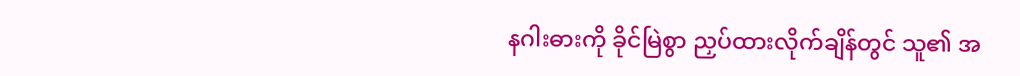နဂါးဓားကို ခိုင်မြဲစွာ ညှပ်ထားလိုက်ချိန်တွင် သူ၏ အ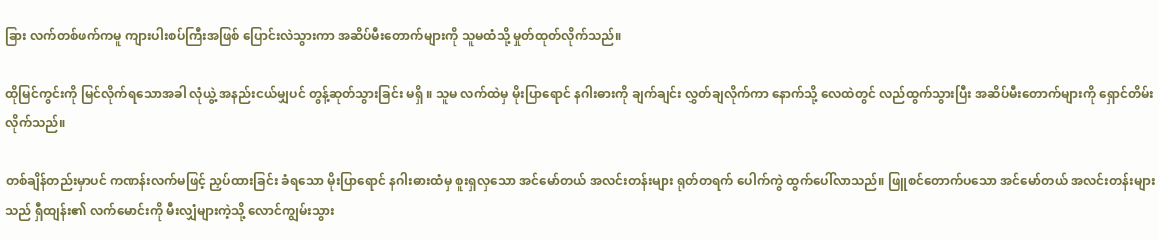ခြား လက်တစ်ဖက်ကမူ ကျားပါးစပ်ကြီးအဖြစ် ပြောင်းလဲသွားကာ အဆိပ်မီးတောက်များကို သူမထံသို့ မှုတ်ထုတ်လိုက်သည်။

ထိုမြင်ကွင်းကို မြင်လိုက်ရသောအခါ လုံယွဲ့ အနည်းငယ်မျှပင် တွန့်ဆုတ်သွားခြင်း မရှိ ။ သူမ လက်ထဲမှ မိုးပြာရောင် နဂါးဓားကို ချက်ချင်း လွှတ်ချလိုက်ကာ နောက်သို့ လေထဲတွင် လည်ထွက်သွားပြီး အဆိပ်မီးတောက်များကို ရှောင်တိမ်းလိုက်သည်။

တစ်ချိန်တည်းမှာပင် ကဏန်းလက်မဖြင့် ညှပ်ထားခြင်း ခံရသော မိုးပြာရောင် နဂါးဓားထံမှ စူးရှလှသော အင်မော်တယ် အလင်းတန်းများ ရုတ်တရက် ပေါက်ကွဲ ထွက်ပေါ်လာသည်။ ဖြူစင်တောက်ပသော အင်မော်တယ် အလင်းတန်းများသည် ရှီထျန်း၏ လက်မောင်းကို မီးလျှံများကဲ့သို့ လောင်ကျွမ်းသွား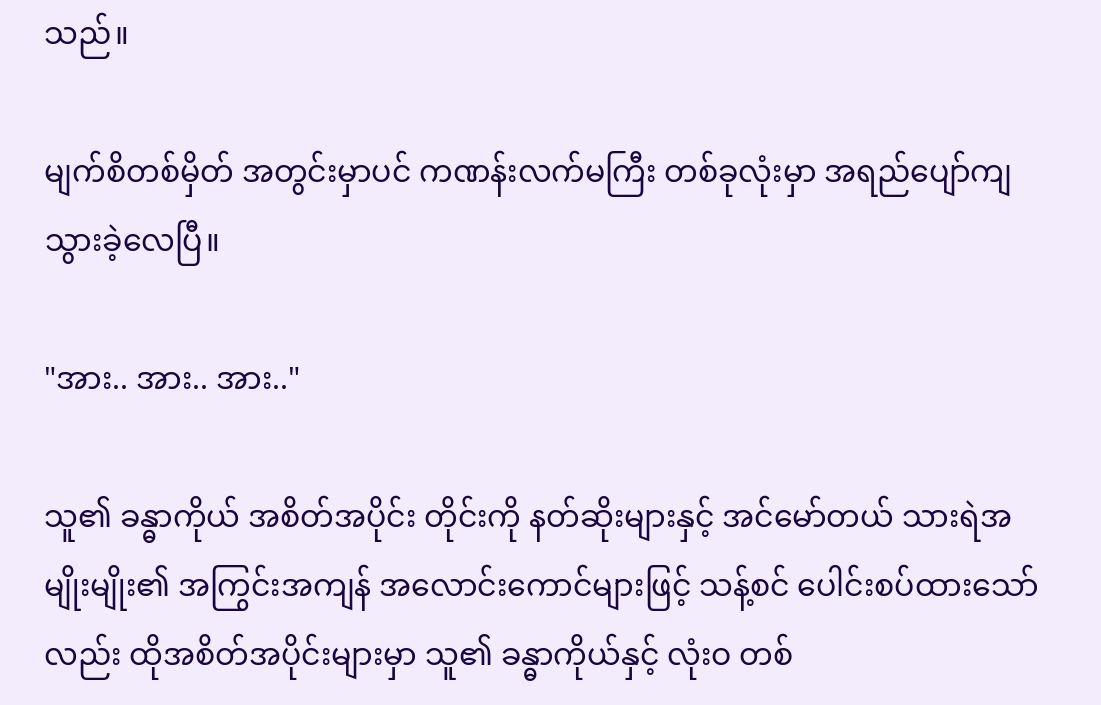သည်။

မျက်စိတစ်မှိတ် အတွင်းမှာပင် ကဏန်းလက်မကြီး တစ်ခုလုံးမှာ အရည်ပျော်ကျသွားခဲ့လေပြီ။

"အား.. အား.. အား.."

သူ၏ ခန္ဓာကိုယ် အစိတ်အပိုင်း တိုင်းကို နတ်ဆိုးများနှင့် အင်မော်တယ် သားရဲအမျိုးမျိုး၏ အကြွင်းအကျန် အလောင်းကောင်များဖြင့် သန့်စင် ပေါင်းစပ်ထားသော်လည်း ထိုအစိတ်အပိုင်းများမှာ သူ၏ ခန္ဓာကိုယ်နှင့် လုံးဝ တစ်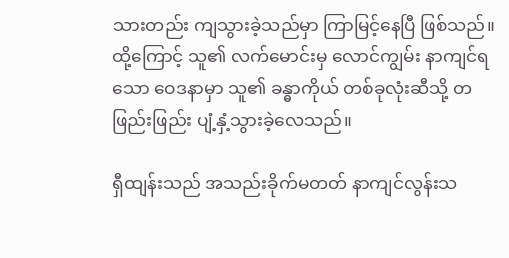သားတည်း ကျသွားခဲ့သည်မှာ ကြာမြင့်နေပြီ ဖြစ်သည်။ ထို့ကြောင့် သူ၏ လက်မောင်းမှ လောင်ကျွမ်း နာကျင်ရသော ဝေဒနာမှာ သူ၏ ခန္ဓာကိုယ် တစ်ခုလုံးဆီသို့ တဖြည်းဖြည်း ပျံ့နှံ့သွားခဲ့လေသည်။

ရှီထျန်းသည် အသည်းခိုက်မတတ် နာကျင်လွန်းသ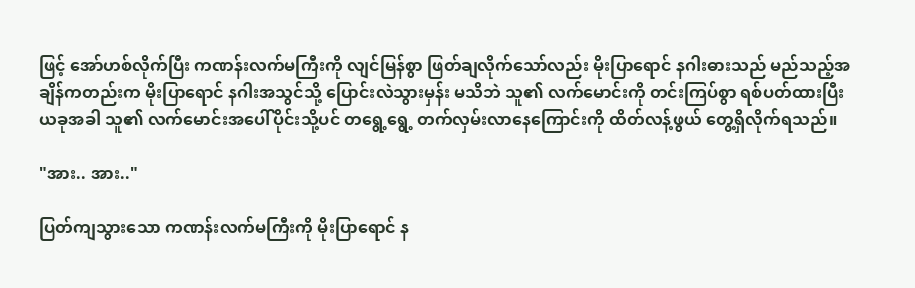ဖြင့် အော်ဟစ်လိုက်ပြီး ကဏန်းလက်မကြီးကို လျင်မြန်စွာ ဖြတ်ချလိုက်သော်လည်း မိုးပြာရောင် နဂါးဓားသည် မည်သည့်အချိန်ကတည်းက မိုးပြာရောင် နဂါးအသွင်သို့ ပြောင်းလဲသွားမှန်း မသိဘဲ သူ၏ လက်မောင်းကို တင်းကြပ်စွာ ရစ်ပတ်ထားပြီး ယခုအခါ သူ၏ လက်မောင်းအပေါ်ပိုင်းသို့ပင် တရွေ့ရွေ့ တက်လှမ်းလာနေကြောင်းကို ထိတ်လန့်ဖွယ် တွေ့ရှိလိုက်ရသည်။

"အား.. အား.."

ပြတ်ကျသွားသော ကဏန်းလက်မကြီးကို မိုးပြာရောင် န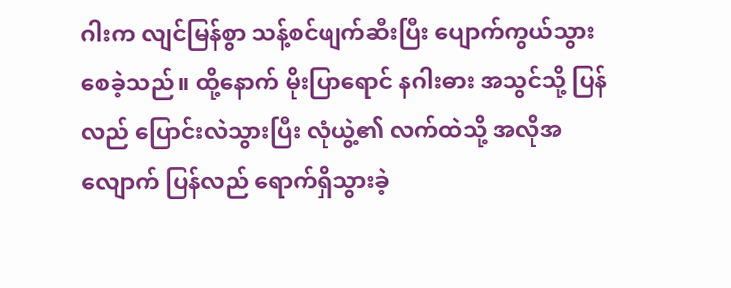ဂါးက လျင်မြန်စွာ သန့်စင်ဖျက်ဆီးပြီး ပျောက်ကွယ်သွားစေခဲ့သည်။ ထို့နောက် မိုးပြာရောင် နဂါးဓား အသွင်သို့ ပြန်လည် ပြောင်းလဲသွားပြီး လုံယွဲ့၏ လက်ထဲသို့ အလိုအလျောက် ပြန်လည် ရောက်ရှိသွားခဲ့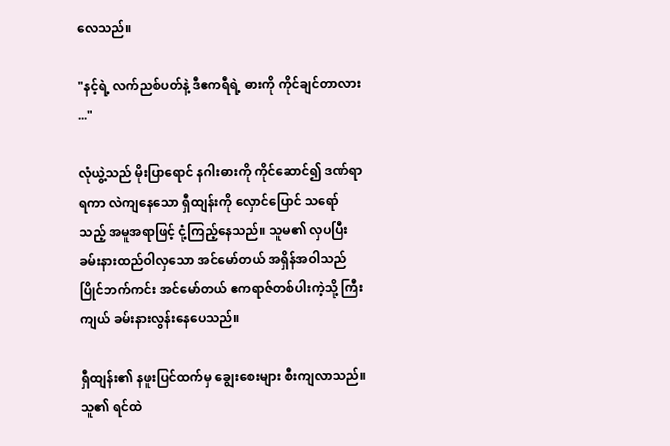လေသည်။

"နင့်ရဲ့ လက်ညစ်ပတ်နဲ့ ဒီဧကရီရဲ့ ဓားကို ကိုင်ချင်တာလား ..."

လုံယွဲ့သည် မိုးပြာရောင် နဂါးဓားကို ကိုင်ဆောင်၍ ဒဏ်ရာရကာ လဲကျနေသော ရှီထျန်းကို လှောင်ပြောင် သရော်သည့် အမူအရာဖြင့် ငုံ့ကြည့်နေသည်။ သူမ၏ လှပပြီး ခမ်းနားထည်ဝါလှသော အင်မော်တယ် အရှိန်အဝါသည် ပြိုင်ဘက်ကင်း အင်မော်တယ် ဧကရာဇ်တစ်ပါးကဲ့သို့ ကြီးကျယ် ခမ်းနားလွန်းနေပေသည်။

ရှီထျန်း၏ နဖူးပြင်ထက်မှ ချွေးစေးများ စီးကျလာသည်။ သူ၏ ရင်ထဲ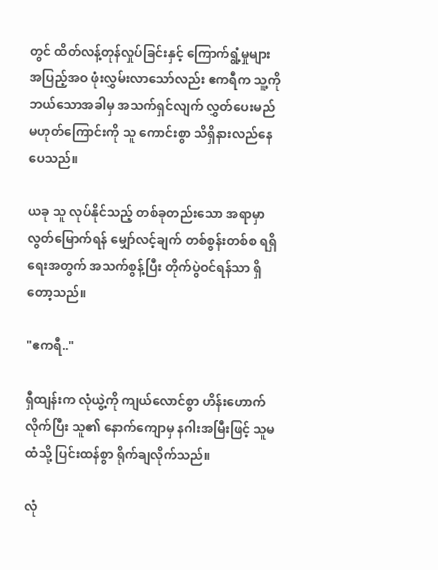တွင် ထိတ်လန့်တုန်လှုပ်ခြင်းနှင့် ကြောက်ရွံ့မှုများ အပြည့်အဝ ဖုံးလွှမ်းလာသော်လည်း ဧကရီက သူ့ကို ဘယ်သောအခါမှ အသက်ရှင်လျက် လွှတ်ပေးမည် မဟုတ်ကြောင်းကို သူ ကောင်းစွာ သိရှိနားလည်နေပေသည်။

ယခု သူ လုပ်နိုင်သည့် တစ်ခုတည်းသော အရာမှာ လွတ်မြောက်ရန် မျှော်လင့်ချက် တစ်စွန်းတစ်စ ရရှိရေးအတွက် အသက်စွန့်ပြီး တိုက်ပွဲဝင်ရန်သာ ရှိတော့သည်။

"ဧကရီ.."

ရှီထျန်းက လုံယွဲ့ကို ကျယ်လောင်စွာ ဟိန်းဟောက်လိုက်ပြီး သူ၏ နောက်ကျောမှ နဂါးအမြီးဖြင့် သူမထံသို့ ပြင်းထန်စွာ ရိုက်ချလိုက်သည်။

လုံ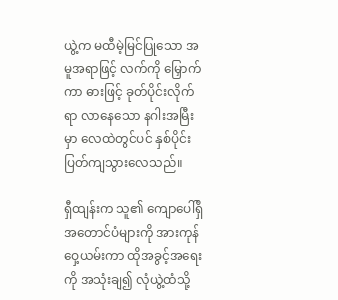ယွဲ့က မထီမဲ့မြင်ပြုသော အမူအရာဖြင့် လက်ကို မြှောက်ကာ ဓားဖြင့် ခုတ်ပိုင်းလိုက်ရာ လာနေသော နဂါးအမြီးမှာ လေထဲတွင်ပင် နှစ်ပိုင်း ပြတ်ကျသွားလေသည်။

ရှီထျန်းက သူ၏ ကျောပေါ်ရှိ အတောင်ပံများကို အားကုန် ဝှေ့ယမ်းကာ ထိုအခွင့်အရေးကို အသုံးချ၍ လုံယွဲ့ထံသို့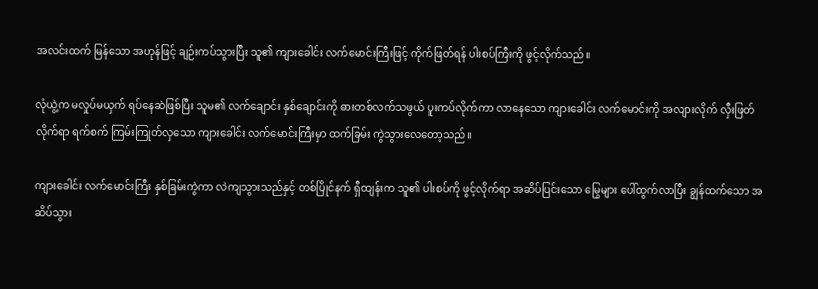အလင်းထက် မြန်သော အဟုန်ဖြင့် ချဉ်းကပ်သွားပြီး သူ၏ ကျားခေါင်း လက်မောင်းကြီးဖြင့် ကိုက်ဖြတ်ရန် ပါးစပ်ကြီးကို ဖွင့်လိုက်သည်။

လုံယွဲ့က မလှုပ်မယှက် ရပ်နေဆဲဖြစ်ပြီး သူမ၏ လက်ချောင်း နှစ်ချောင်းကို ဓားတစ်လက်သဖွယ် ပူးကပ်လိုက်ကာ လာနေသော ကျားခေါင်း လက်မောင်းကို အလျားလိုက် လှီးဖြတ်လိုက်ရာ ရက်စက် ကြမ်းကြုတ်လှသော ကျားခေါင်း လက်မောင်းကြီးမှာ ထက်ခြမ်း ကွဲသွားလေတော့သည်။

ကျားခေါင်း လက်မောင်းကြီး နှစ်ခြမ်းကွဲကာ လဲကျသွားသည်နှင့် တစ်ပြိုင်နက် ရှီထျန်းက သူ၏ ပါးစပ်ကို ဖွင့်လိုက်ရာ အဆိပ်ပြင်းသော မြွေများ ပေါ်ထွက်လာပြီး ချွန်ထက်သော အဆိပ်သွား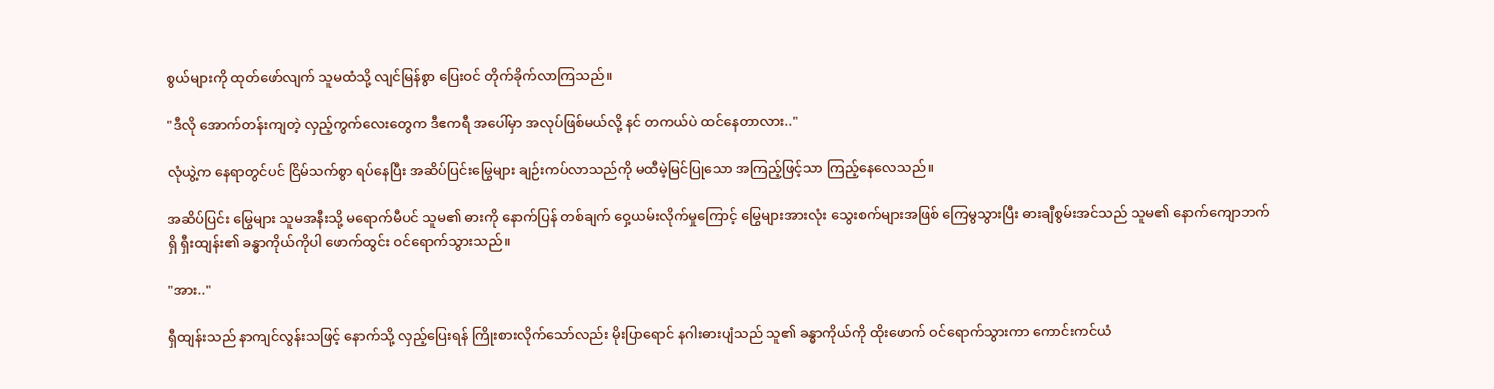စွယ်များကို ထုတ်ဖော်လျက် သူမထံသို့ လျင်မြန်စွာ ပြေးဝင် တိုက်ခိုက်လာကြသည်။

"ဒီလို အောက်တန်းကျတဲ့ လှည့်ကွက်လေးတွေက ဒီဧကရီ အပေါ်မှာ အလုပ်ဖြစ်မယ်လို့ နင် တကယ်ပဲ ထင်နေတာလား.."

လုံယွဲ့က နေရာတွင်ပင် ငြိမ်သက်စွာ ရပ်နေပြီး အဆိပ်ပြင်းမြွေများ ချဉ်းကပ်လာသည်ကို မထီမဲ့မြင်ပြုသော အကြည့်ဖြင့်သာ ကြည့်နေလေသည်။

အဆိပ်ပြင်း မြွေများ သူမအနီးသို့ မရောက်မီပင် သူမ၏ ဓားကို နောက်ပြန် တစ်ချက် ဝှေ့ယမ်းလိုက်မှုကြောင့် မြွေများအားလုံး သွေးစက်များအဖြစ် ကြေမွသွားပြီး ဓားချီစွမ်းအင်သည် သူမ၏ နောက်ကျောဘက်ရှိ ရှီးထျန်း၏ ခန္ဓာကိုယ်ကိုပါ ဖောက်ထွင်း ဝင်ရောက်သွားသည်။

"အား.."

ရှီထျန်းသည် နာကျင်လွန်းသဖြင့် နောက်သို့ လှည့်ပြေးရန် ကြိုးစားလိုက်သော်လည်း မိုးပြာရောင် နဂါးဓားပျံသည် သူ၏ ခန္ဓာကိုယ်ကို ထိုးဖောက် ဝင်ရောက်သွားကာ ကောင်းကင်ယံ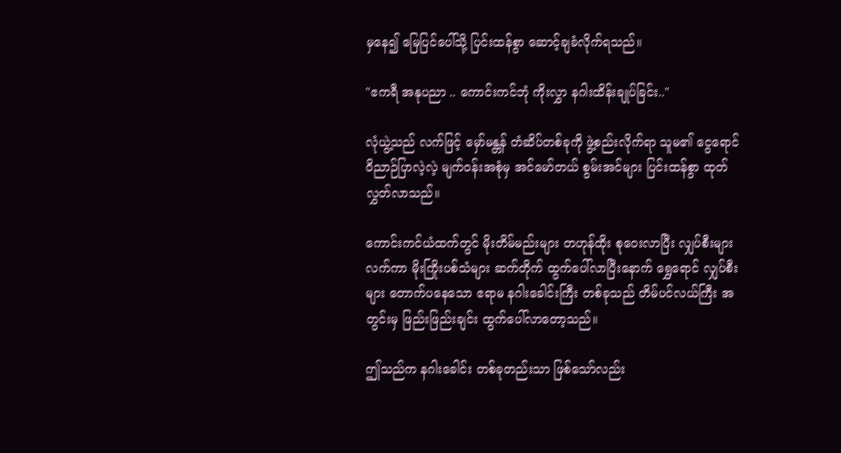မှနေ၍ မြေပြင်ပေါ်သို့ ပြင်းထန်စွာ ဆောင့်ချခံလိုက်ရသည်။

"ဧကရီ အနုပညာ .. ကောင်းကင်ဘုံ ကိုးလွှာ နဂါးထိန်းချုပ်ခြင်း.."

လုံယွဲ့သည် လက်ဖြင့် မှော်မန္တန် တံဆိပ်တစ်ခုကို ဖွဲ့စည်းလိုက်ရာ သူမ၏ ငွေရောင် ဝိညာဉ်ပြာလဲ့လဲ့ မျက်ဝန်းအစုံမှ အင်မော်တယ် စွမ်းအင်များ ပြင်းထန်စွာ ထုတ်လွှတ်လာသည်။

ကောင်းကင်ယံထက်တွင် မိုးတိမ်မည်းများ တဟုန်ထိုး စုဝေးလာပြီး လျှပ်စီးများ လက်ကာ မိုးကြိုးပစ်သံများ ဆက်တိုက် ထွက်ပေါ်လာပြီးနောက် ရွှေရောင် လျှပ်စီးများ တောက်ပနေသော ဧရာမ နဂါးခေါင်းကြီး တစ်ခုသည် တိမ်ပင်လယ်ကြီး အတွင်းမှ ဖြည်းဖြည်းချင်း ထွက်ပေါ်လာတော့သည်။

ဤသည်က နဂါးခေါင်း တစ်ခုတည်းသာ ဖြစ်သော်လည်း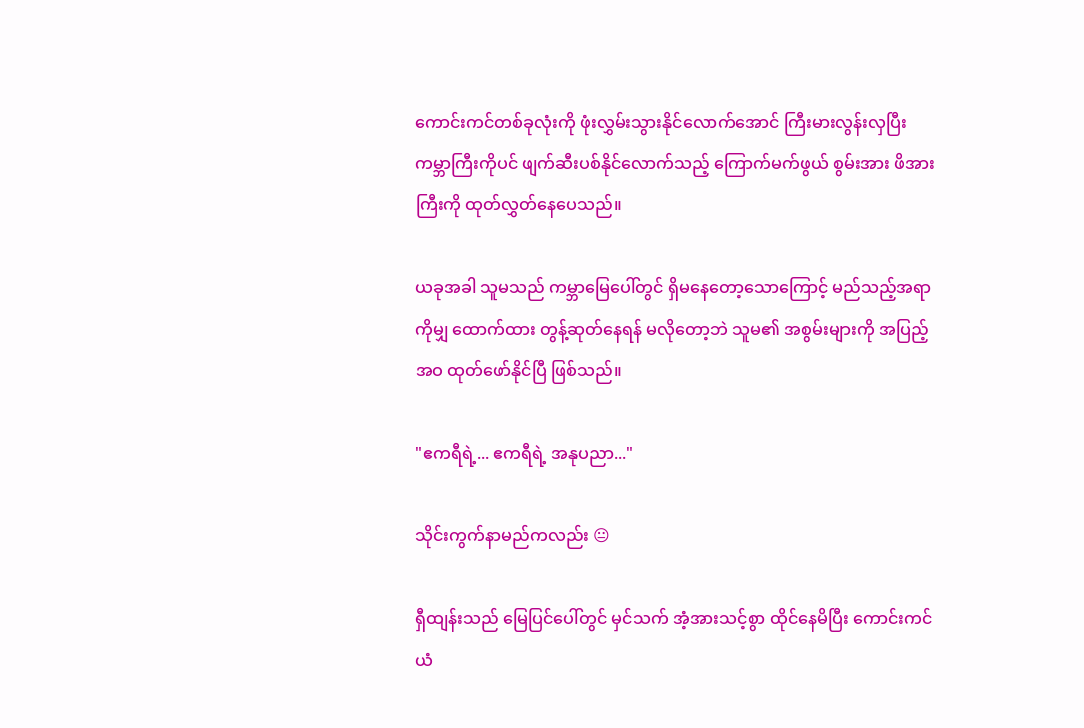ကောင်းကင်တစ်ခုလုံးကို ဖုံးလွှမ်းသွားနိုင်လောက်အောင် ကြီးမားလွန်းလှပြီး ကမ္ဘာကြီးကိုပင် ဖျက်ဆီးပစ်နိုင်လောက်သည့် ကြောက်မက်ဖွယ် စွမ်းအား ဖိအားကြီးကို ထုတ်လွှတ်နေပေသည်။

ယခုအခါ သူမသည် ကမ္ဘာမြေပေါ်တွင် ရှိမနေတော့သောကြောင့် မည်သည့်အရာကိုမျှ ထောက်ထား တွန့်ဆုတ်နေရန် မလိုတော့ဘဲ သူမ၏ အစွမ်းများကို အပြည့်အဝ ထုတ်ဖော်နိုင်ပြီ ဖြစ်သည်။

"ဧကရီရဲ့... ဧကရီရဲ့ အနုပညာ..."

သိုင်းကွက်နာမည်ကလည်း 😐

ရှီထျန်းသည် မြေပြင်ပေါ်တွင် မှင်သက် အံ့အားသင့်စွာ ထိုင်နေမိပြီး ကောင်းကင်ယံ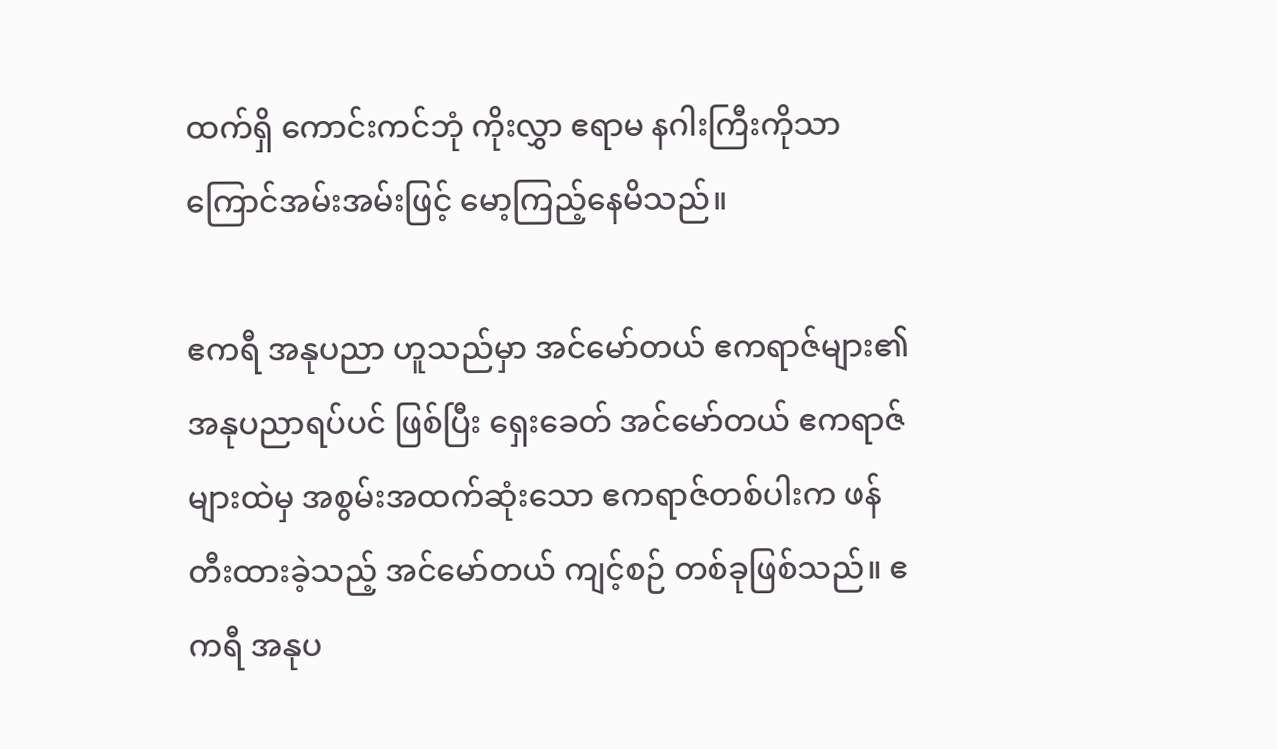ထက်ရှိ ကောင်းကင်ဘုံ ကိုးလွှာ ဧရာမ နဂါးကြီးကိုသာ ကြောင်အမ်းအမ်းဖြင့် မော့ကြည့်နေမိသည်။

ဧကရီ အနုပညာ ဟူသည်မှာ အင်မော်တယ် ဧကရာဇ်များ၏ အနုပညာရပ်ပင် ဖြစ်ပြီး ရှေးခေတ် အင်မော်တယ် ဧကရာဇ်များထဲမှ အစွမ်းအထက်ဆုံးသော ဧကရာဇ်တစ်ပါးက ဖန်တီးထားခဲ့သည့် အင်မော်တယ် ကျင့်စဉ် တစ်ခုဖြစ်သည်။ ဧကရီ အနုပ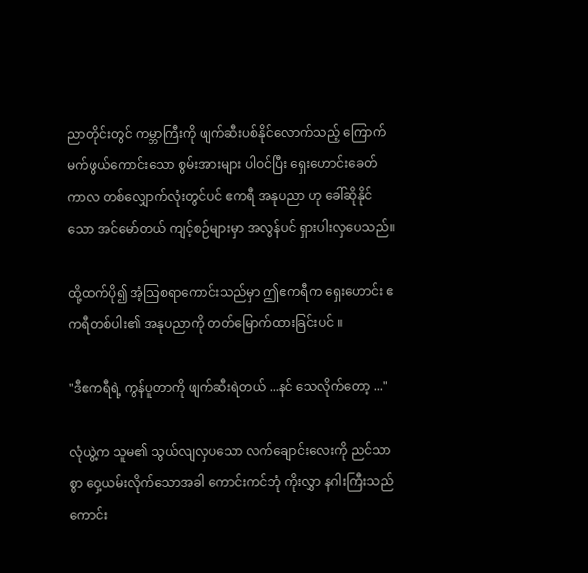ညာတိုင်းတွင် ကမ္ဘာကြီးကို ဖျက်ဆီးပစ်နိုင်လောက်သည့် ကြောက်မက်ဖွယ်ကောင်းသော စွမ်းအားများ ပါဝင်ပြီး ရှေးဟောင်းခေတ်ကာလ တစ်လျှောက်လုံးတွင်ပင် ဧကရီ အနုပညာ ဟု ခေါ်ဆိုနိုင်သော အင်မော်တယ် ကျင့်စဉ်များမှာ အလွန်ပင် ရှားပါးလှပေသည်။

ထို့ထက်ပို၍ အံ့သြစရာကောင်းသည်မှာ ဤဧကရီက ရှေးဟောင်း ဧကရီတစ်ပါး၏ အနုပညာကို တတ်မြောက်ထားခြင်းပင် ။

"ဒီဧကရီရဲ့ ကွန်ပူတာကို ဖျက်ဆီးရဲတယ် ...နင် သေလိုက်တော့ ..."

လုံယွဲ့က သူမ၏ သွယ်လျလှပသော လက်ချောင်းလေးကို ညင်သာစွာ ဝှေ့ယမ်းလိုက်သောအခါ ကောင်းကင်ဘုံ ကိုးလွှာ နဂါးကြီးသည် ကောင်း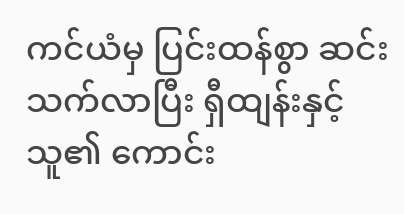ကင်ယံမှ ပြင်းထန်စွာ ဆင်းသက်လာပြီး ရှီထျန်းနှင့် သူ၏ ကောင်း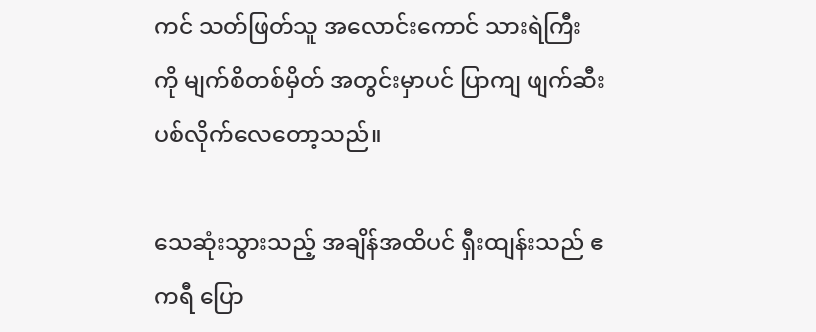ကင် သတ်ဖြတ်သူ အလောင်းကောင် သားရဲကြီးကို မျက်စိတစ်မှိတ် အတွင်းမှာပင် ပြာကျ ဖျက်ဆီးပစ်လိုက်လေတော့သည်။

သေဆုံးသွားသည့် အချိန်အထိပင် ရှီးထျန်းသည် ဧကရီ ပြော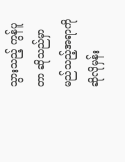သွားသည့် ကွန်ပူတာ ဆိုသည်မှာ မည်သည့်အရာကို ဆိုလိုမှန်း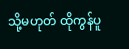သို့မဟုတ် ထိုကွန်ပူ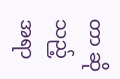တာ ဆိုသည့်အရာ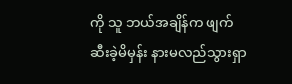ကို သူ ဘယ်အချိန်က ဖျက်ဆီးခဲ့မိမှန်း နားမလည်သွားရှာ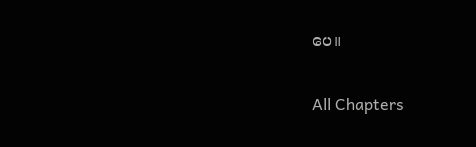ပေ။

All Chapters